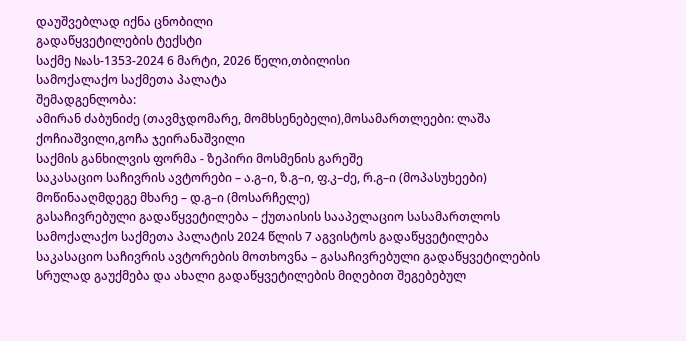დაუშვებლად იქნა ცნობილი
გადაწყვეტილების ტექსტი
საქმე №ას-1353-2024 6 მარტი, 2026 წელი,თბილისი
სამოქალაქო საქმეთა პალატა
შემადგენლობა:
ამირან ძაბუნიძე (თავმჯდომარე, მომხსენებელი),მოსამართლეები: ლაშა ქოჩიაშვილი,გოჩა ჯეირანაშვილი
საქმის განხილვის ფორმა - ზეპირი მოსმენის გარეშე
საკასაციო საჩივრის ავტორები – ა.გ–ი, ზ.გ–ი, ფ.კ–ძე, რ.გ–ი (მოპასუხეები)
მოწინააღმდეგე მხარე – დ.გ–ი (მოსარჩელე)
გასაჩივრებული გადაწყვეტილება – ქუთაისის სააპელაციო სასამართლოს სამოქალაქო საქმეთა პალატის 2024 წლის 7 აგვისტოს გადაწყვეტილება
საკასაციო საჩივრის ავტორების მოთხოვნა – გასაჩივრებული გადაწყვეტილების სრულად გაუქმება და ახალი გადაწყვეტილების მიღებით შეგებებულ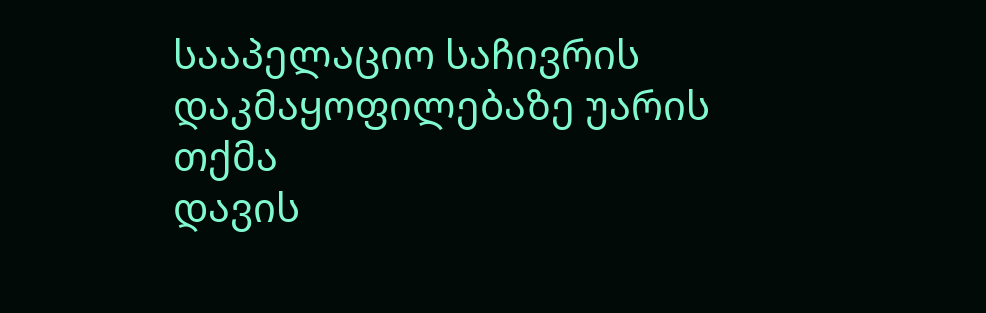სააპელაციო საჩივრის დაკმაყოფილებაზე უარის თქმა
დავის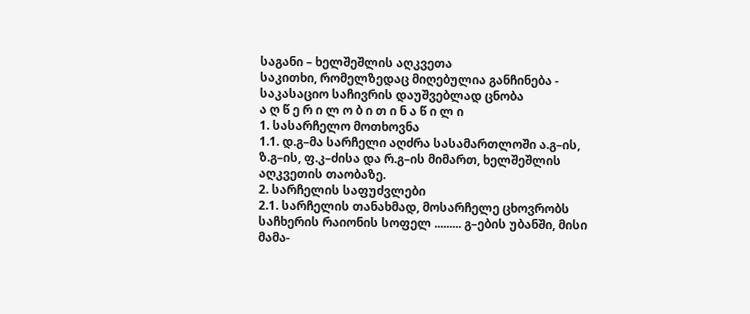საგანი – ხელშეშლის აღკვეთა
საკითხი, რომელზედაც მიღებულია განჩინება - საკასაციო საჩივრის დაუშვებლად ცნობა
ა ღ წ ე რ ი ლ ო ბ ი თ ი ნ ა წ ი ლ ი
1. სასარჩელო მოთხოვნა
1.1. დ.გ–მა სარჩელი აღძრა სასამართლოში ა.გ–ის, ზ.გ–ის, ფ.კ–ძისა და რ.გ–ის მიმართ, ხელშეშლის აღკვეთის თაობაზე.
2. სარჩელის საფუძვლები
2.1. სარჩელის თანახმად, მოსარჩელე ცხოვრობს საჩხერის რაიონის სოფელ ......... გ–ების უბანში, მისი მამა-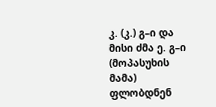კ. (კ.) გ–ი და მისი ძმა ე. გ–ი (მოპასუხის მამა) ფლობდნენ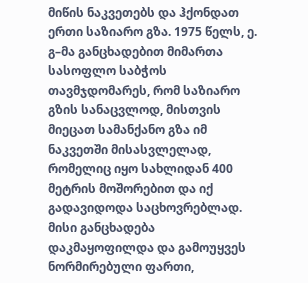მიწის ნაკვეთებს და ჰქონდათ ერთი საზიარო გზა. 1975 წელს, ე. გ–მა განცხადებით მიმართა სასოფლო საბჭოს თავმჯდომარეს, რომ საზიარო გზის სანაცვლოდ, მისთვის მიეცათ სამანქანო გზა იმ ნაკვეთში მისასვლელად, რომელიც იყო სახლიდან 400 მეტრის მოშორებით და იქ გადავიდოდა საცხოვრებლად. მისი განცხადება დაკმაყოფილდა და გამოუყვეს ნორმირებული ფართი,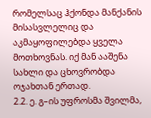რომელსაც ჰქონდა მანქანის მისასვლელიც და აკმაყოფილებდა ყველა მოთხოვნას. იქ მან ააშენა სახლი და ცხოვრობდა ოჯახთან ერთად.
2.2. ე. გ–ის უფროსმა შვილმა,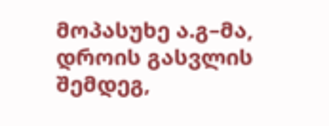მოპასუხე ა.გ–მა, დროის გასვლის შემდეგ,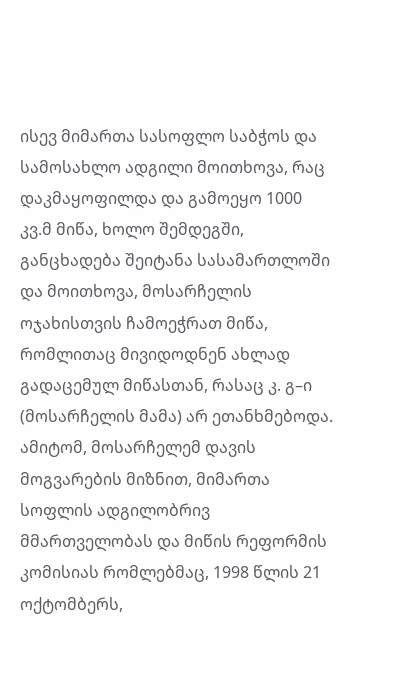ისევ მიმართა სასოფლო საბჭოს და სამოსახლო ადგილი მოითხოვა, რაც დაკმაყოფილდა და გამოეყო 1000 კვ.მ მიწა, ხოლო შემდეგში, განცხადება შეიტანა სასამართლოში და მოითხოვა, მოსარჩელის ოჯახისთვის ჩამოეჭრათ მიწა, რომლითაც მივიდოდნენ ახლად გადაცემულ მიწასთან, რასაც კ. გ–ი (მოსარჩელის მამა) არ ეთანხმებოდა. ამიტომ, მოსარჩელემ დავის მოგვარების მიზნით, მიმართა სოფლის ადგილობრივ მმართველობას და მიწის რეფორმის კომისიას რომლებმაც, 1998 წლის 21 ოქტომბერს,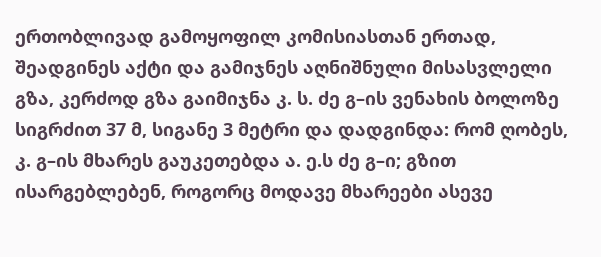ერთობლივად გამოყოფილ კომისიასთან ერთად, შეადგინეს აქტი და გამიჯნეს აღნიშნული მისასვლელი გზა, კერძოდ გზა გაიმიჯნა კ. ს. ძე გ–ის ვენახის ბოლოზე სიგრძით 37 მ, სიგანე 3 მეტრი და დადგინდა: რომ ღობეს, კ. გ–ის მხარეს გაუკეთებდა ა. ე.ს ძე გ–ი; გზით ისარგებლებენ, როგორც მოდავე მხარეები ასევე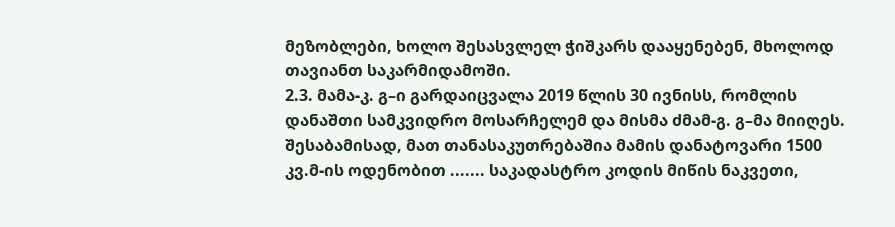მეზობლები, ხოლო შესასვლელ ჭიშკარს დააყენებენ, მხოლოდ თავიანთ საკარმიდამოში.
2.3. მამა-კ. გ–ი გარდაიცვალა 2019 წლის 30 ივნისს, რომლის დანაშთი სამკვიდრო მოსარჩელემ და მისმა ძმამ-გ. გ–მა მიიღეს. შესაბამისად, მათ თანასაკუთრებაშია მამის დანატოვარი 1500 კვ.მ-ის ოდენობით ....... საკადასტრო კოდის მიწის ნაკვეთი,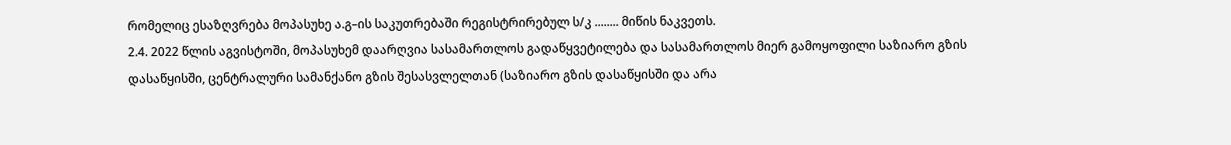რომელიც ესაზღვრება მოპასუხე ა.გ–ის საკუთრებაში რეგისტრირებულ ს/კ ........ მიწის ნაკვეთს.
2.4. 2022 წლის აგვისტოში, მოპასუხემ დაარღვია სასამართლოს გადაწყვეტილება და სასამართლოს მიერ გამოყოფილი საზიარო გზის დასაწყისში, ცენტრალური სამანქანო გზის შესასვლელთან (საზიარო გზის დასაწყისში და არა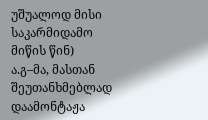უშუალოდ მისი საკარმიდამო მიწის წინ) ა.გ–მა, მასთან შეუთანხმებლად დაამონტაჟა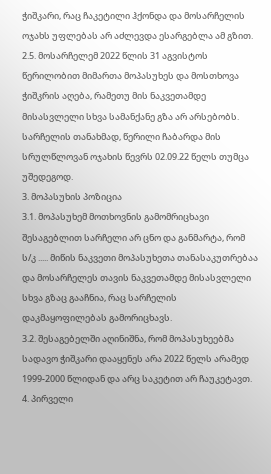ჭიშკარი, რაც ჩაკეტილი ჰქონდა და მოსარჩელის ოჯახს უფლებას არ აძლევდა ესარგებლა ამ გზით.
2.5. მოსარჩელემ 2022 წლის 31 აგვისტოს წერილობით მიმართა მოპასუხეს და მოსთხოვა ჭიშკრის აღება, რამეთუ მის ნაკვეთამდე მისასვლელი სხვა სამანქანე გზა არ არსებობს. სარჩელის თანახმად, წერილი ჩაბარდა მის სრულწლოვან ოჯახის წევრს 02.09.22 წელს თუმცა უშედეგოდ.
3. მოპასუხის პოზიცია
3.1. მოპასუხემ მოთხოვნის გამომრიცხავი შესაგებლით სარჩელი არ ცნო და განმარტა, რომ ს/კ ..... მიწის ნაკვეთი მოპასუხეთა თანასაკუთრებაა და მოსარჩელეს თავის ნაკვეთამდე მისასვლელი სხვა გზაც გააჩნია, რაც სარჩელის დაკმაყოფილებას გამორიცხავს.
3.2. შესაგებელში აღინიშნა, რომ მოპასუხეებმა სადავო ჭიშკარი დააყენეს არა 2022 წელს არამედ 1999-2000 წლიდან და არც საკეტით არ ჩაუკეტავთ.
4. პირველი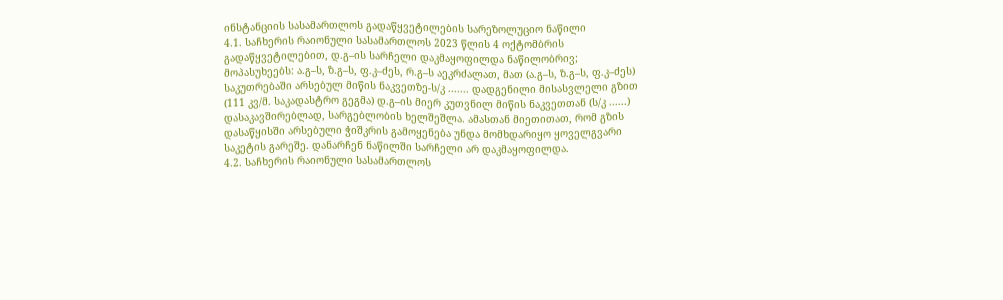ინსტანციის სასამართლოს გადაწყვეტილების სარეზოლუციო ნაწილი
4.1. საჩხერის რაიონული სასამართლოს 2023 წლის 4 ოქტომბრის გადაწყვეტილებით, დ.გ–ის სარჩელი დაკმაყოფილდა ნაწილობრივ; მოპასუხეებს: ა.გ–ს, ზ.გ–ს, ფ.კ–ძეს, რ.გ–ს აეკრძალათ, მათ (ა.გ–ს, ზ.გ–ს, ფ.კ–ძეს) საკუთრებაში არსებულ მიწის ნაკვეთზე-ს/კ ....... დადგენილი მისასვლელი გზით (111 კვ/მ. საკადასტრო გეგმა) დ.გ–ის მიერ კუთვნილ მიწის ნაკვეთთან (ს/კ ......) დასაკავშირებლად, სარგებლობის ხელშეშლა. ამასთან მიეთითათ, რომ გზის დასაწყისში არსებული ჭიშკრის გამოყენება უნდა მომხდარიყო ყოველგვარი საკეტის გარეშე. დანარჩენ ნაწილში სარჩელი არ დაკმაყოფილდა.
4.2. საჩხერის რაიონული სასამართლოს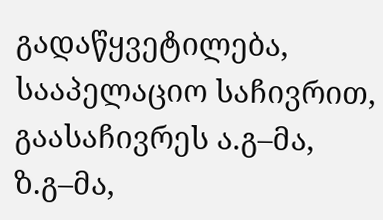გადაწყვეტილება, სააპელაციო საჩივრით, გაასაჩივრეს ა.გ–მა, ზ.გ–მა,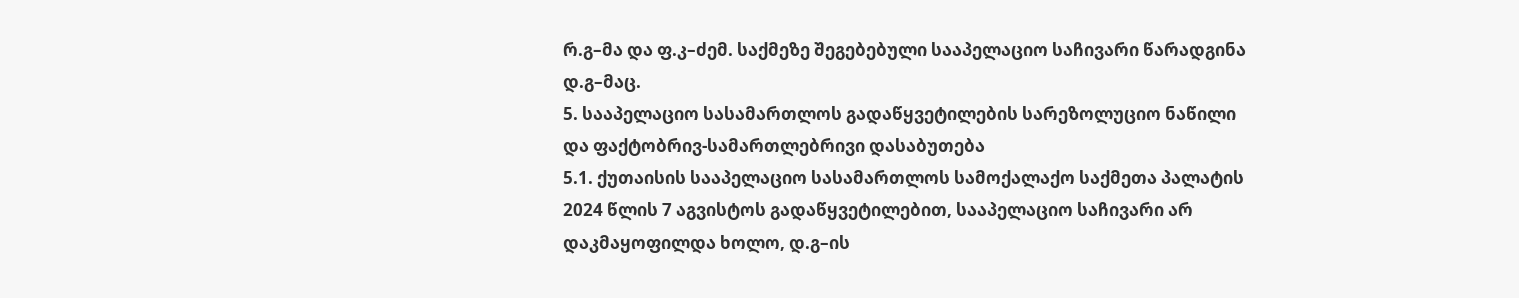რ.გ–მა და ფ.კ–ძემ. საქმეზე შეგებებული სააპელაციო საჩივარი წარადგინა დ.გ–მაც.
5. სააპელაციო სასამართლოს გადაწყვეტილების სარეზოლუციო ნაწილი და ფაქტობრივ-სამართლებრივი დასაბუთება
5.1. ქუთაისის სააპელაციო სასამართლოს სამოქალაქო საქმეთა პალატის 2024 წლის 7 აგვისტოს გადაწყვეტილებით, სააპელაციო საჩივარი არ დაკმაყოფილდა ხოლო, დ.გ–ის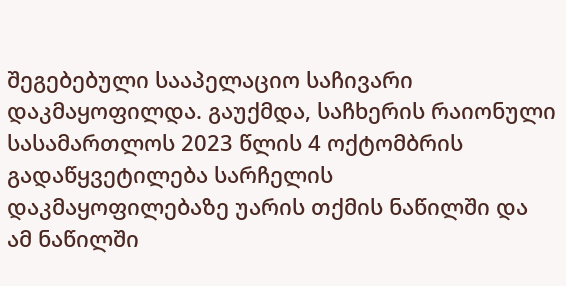შეგებებული სააპელაციო საჩივარი დაკმაყოფილდა. გაუქმდა, საჩხერის რაიონული სასამართლოს 2023 წლის 4 ოქტომბრის გადაწყვეტილება სარჩელის დაკმაყოფილებაზე უარის თქმის ნაწილში და ამ ნაწილში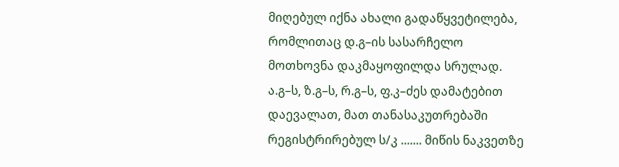მიღებულ იქნა ახალი გადაწყვეტილება, რომლითაც დ.გ–ის სასარჩელო მოთხოვნა დაკმაყოფილდა სრულად. ა.გ–ს, ზ.გ–ს, რ.გ–ს, ფ.კ–ძეს დამატებით დაევალათ, მათ თანასაკუთრებაში რეგისტრირებულ ს/კ ....... მიწის ნაკვეთზე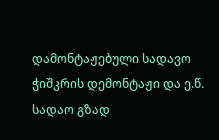დამონტაჟებული სადავო ჭიშკრის დემონტაჟი და ე.წ. სადაო გზად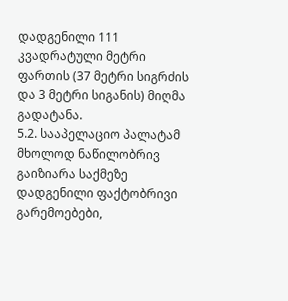დადგენილი 111 კვადრატული მეტრი ფართის (37 მეტრი სიგრძის და 3 მეტრი სიგანის) მიღმა გადატანა.
5.2. სააპელაციო პალატამ მხოლოდ ნაწილობრივ გაიზიარა საქმეზე დადგენილი ფაქტობრივი გარემოებები,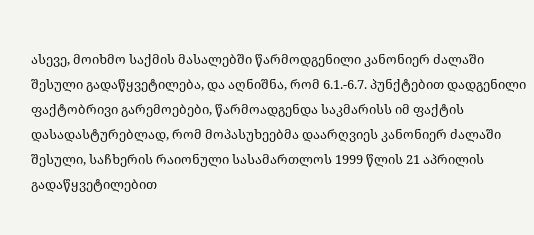ასევე, მოიხმო საქმის მასალებში წარმოდგენილი კანონიერ ძალაში შესული გადაწყვეტილება, და აღნიშნა, რომ 6.1.-6.7. პუნქტებით დადგენილი ფაქტობრივი გარემოებები, წარმოადგენდა საკმარისს იმ ფაქტის დასადასტურებლად, რომ მოპასუხეებმა დაარღვიეს კანონიერ ძალაში შესული, საჩხერის რაიონული სასამართლოს 1999 წლის 21 აპრილის გადაწყვეტილებით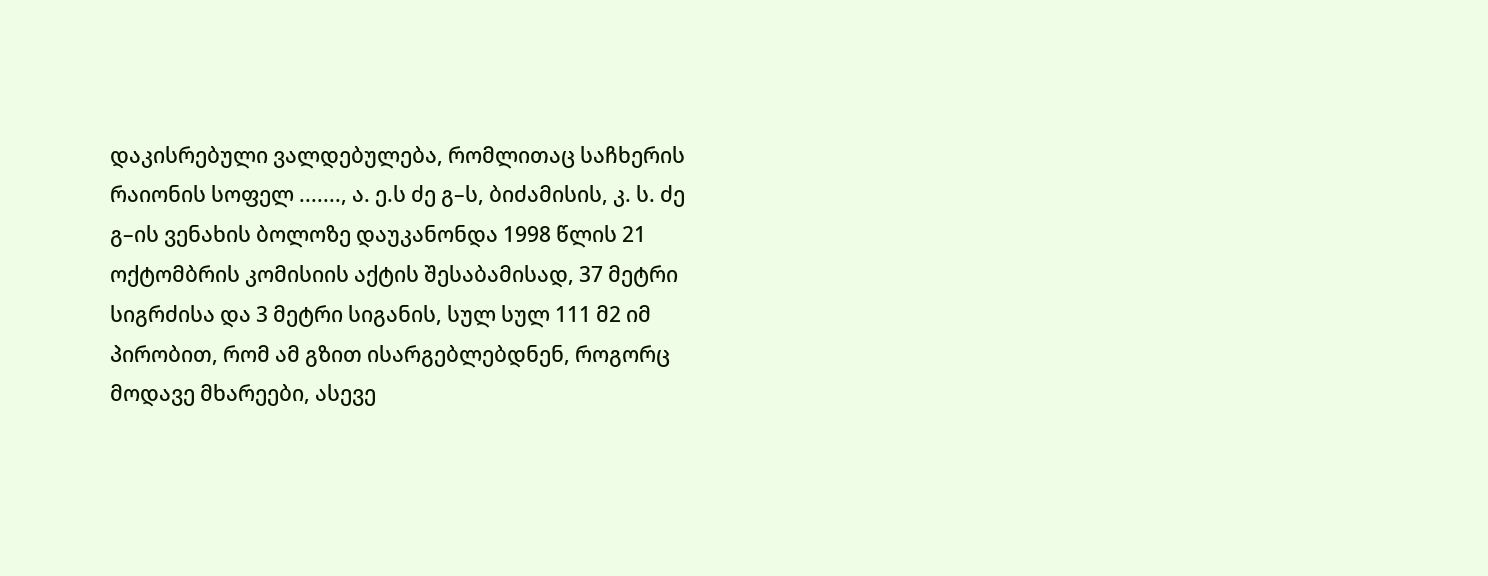დაკისრებული ვალდებულება, რომლითაც საჩხერის რაიონის სოფელ ......., ა. ე.ს ძე გ–ს, ბიძამისის, კ. ს. ძე გ–ის ვენახის ბოლოზე დაუკანონდა 1998 წლის 21 ოქტომბრის კომისიის აქტის შესაბამისად, 37 მეტრი სიგრძისა და 3 მეტრი სიგანის, სულ სულ 111 მ2 იმ პირობით, რომ ამ გზით ისარგებლებდნენ, როგორც მოდავე მხარეები, ასევე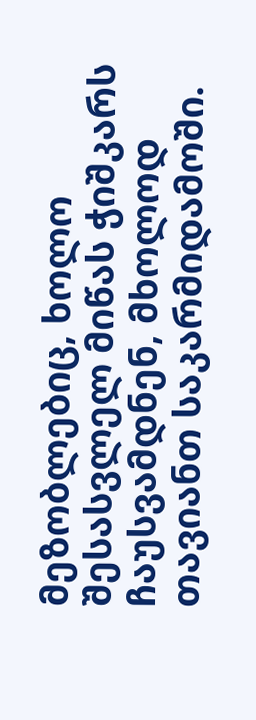მეზობლებიც, ხოლო შესასვლელ მიწას ჭიშკარს ჩაუსვამდნენ, მხოლოდ თავიანთ საკარმიდამოში.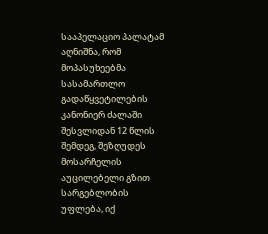სააპელაციო პალატამ აღნიშნა, რომ მოპასუხეებმა სასამართლო გადაწყვეტილების კანონიერ ძალაში შესვლიდან 12 წლის შემდეგ, შეზღუდეს მოსარჩელის აუცილებელი გზით სარგებლობის უფლება, იქ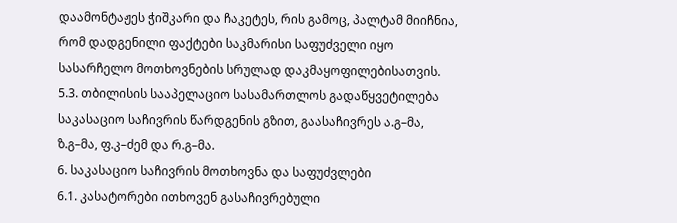დაამონტაჟეს ჭიშკარი და ჩაკეტეს, რის გამოც, პალტამ მიიჩნია, რომ დადგენილი ფაქტები საკმარისი საფუძველი იყო სასარჩელო მოთხოვნების სრულად დაკმაყოფილებისათვის.
5.3. თბილისის სააპელაციო სასამართლოს გადაწყვეტილება საკასაციო საჩივრის წარდგენის გზით, გაასაჩივრეს ა.გ–მა, ზ.გ–მა, ფ.კ–ძემ და რ.გ–მა.
6. საკასაციო საჩივრის მოთხოვნა და საფუძვლები
6.1. კასატორები ითხოვენ გასაჩივრებული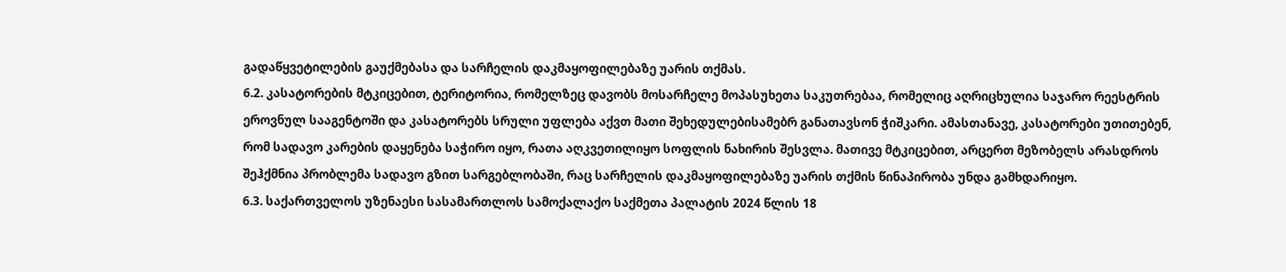გადაწყვეტილების გაუქმებასა და სარჩელის დაკმაყოფილებაზე უარის თქმას.
6.2. კასატორების მტკიცებით, ტერიტორია, რომელზეც დავობს მოსარჩელე მოპასუხეთა საკუთრებაა, რომელიც აღრიცხულია საჯარო რეესტრის ეროვნულ სააგენტოში და კასატორებს სრული უფლება აქვთ მათი შეხედულებისამებრ განათავსონ ჭიშკარი. ამასთანავე, კასატორები უთითებენ, რომ სადავო კარების დაყენება საჭირო იყო, რათა აღკვეთილიყო სოფლის ნახირის შესვლა. მათივე მტკიცებით, არცერთ მეზობელს არასდროს შეჰქმნია პრობლემა სადავო გზით სარგებლობაში, რაც სარჩელის დაკმაყოფილებაზე უარის თქმის წინაპირობა უნდა გამხდარიყო.
6.3. საქართველოს უზენაესი სასამართლოს სამოქალაქო საქმეთა პალატის 2024 წლის 18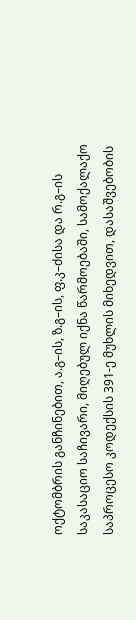ოქტომბრის განჩინებით, ა.გ–ის, ზ.გ–ის, ფ.კ–ძისა და რ.გ–ის საკასაციო საჩივარი, მიღებულ იქნა წარმოებაში, სამოქალაქო საპროცესო კოდექსის 391-ე მუხლის მიხედვით, დასაშვებობის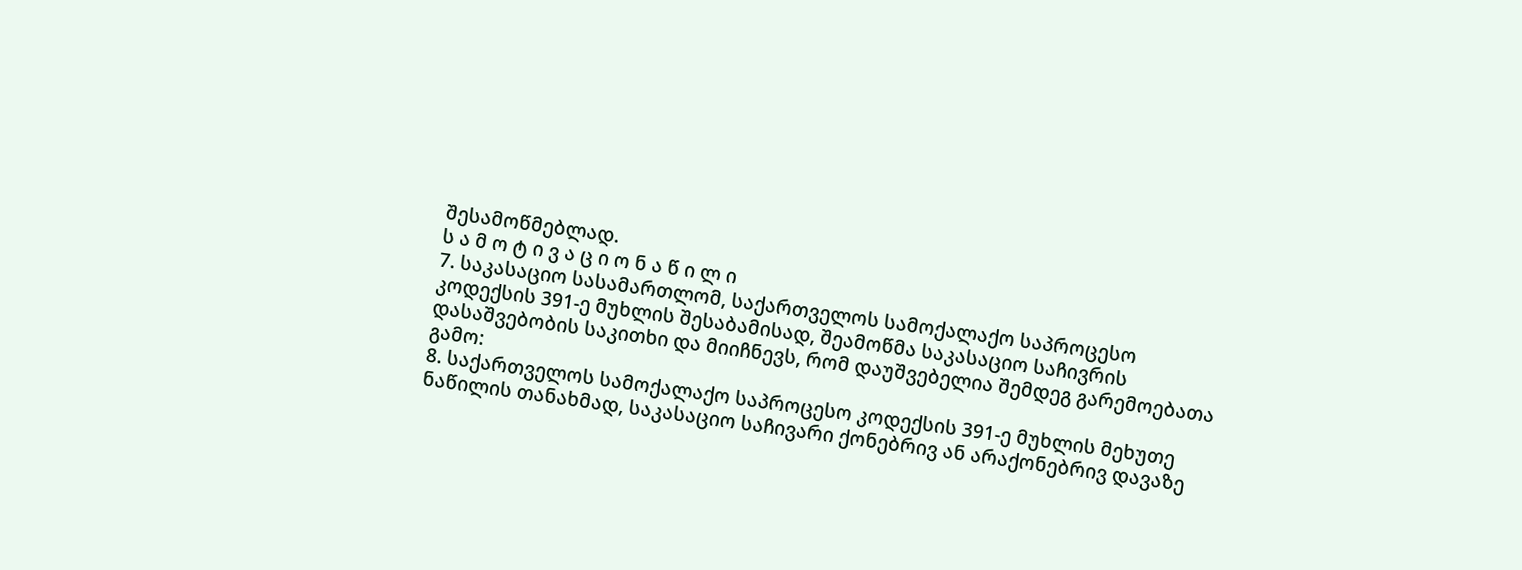შესამოწმებლად.
ს ა მ ო ტ ი ვ ა ც ი ო ნ ა წ ი ლ ი
7. საკასაციო სასამართლომ, საქართველოს სამოქალაქო საპროცესო კოდექსის 391-ე მუხლის შესაბამისად, შეამოწმა საკასაციო საჩივრის დასაშვებობის საკითხი და მიიჩნევს, რომ დაუშვებელია შემდეგ გარემოებათა გამო:
8. საქართველოს სამოქალაქო საპროცესო კოდექსის 391-ე მუხლის მეხუთე ნაწილის თანახმად, საკასაციო საჩივარი ქონებრივ ან არაქონებრივ დავაზე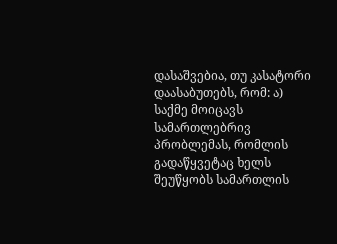დასაშვებია, თუ კასატორი დაასაბუთებს, რომ: ა) საქმე მოიცავს სამართლებრივ პრობლემას, რომლის გადაწყვეტაც ხელს შეუწყობს სამართლის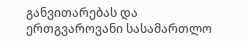განვითარებას და ერთგვაროვანი სასამართლო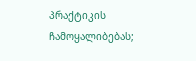პრაქტიკის ჩამოყალიბებას;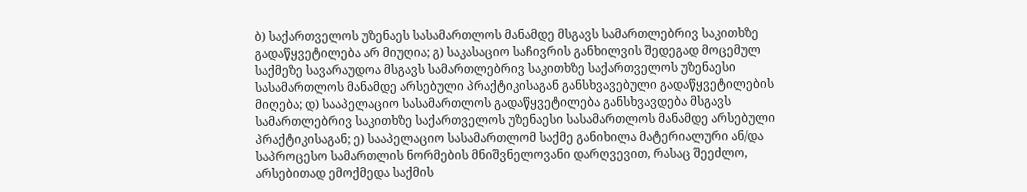ბ) საქართველოს უზენაეს სასამართლოს მანამდე მსგავს სამართლებრივ საკითხზე გადაწყვეტილება არ მიუღია; გ) საკასაციო საჩივრის განხილვის შედეგად მოცემულ საქმეზე სავარაუდოა მსგავს სამართლებრივ საკითხზე საქართველოს უზენაესი სასამართლოს მანამდე არსებული პრაქტიკისაგან განსხვავებული გადაწყვეტილების მიღება; დ) სააპელაციო სასამართლოს გადაწყვეტილება განსხვავდება მსგავს სამართლებრივ საკითხზე საქართველოს უზენაესი სასამართლოს მანამდე არსებული პრაქტიკისაგან; ე) სააპელაციო სასამართლომ საქმე განიხილა მატერიალური ან/და საპროცესო სამართლის ნორმების მნიშვნელოვანი დარღვევით, რასაც შეეძლო, არსებითად ემოქმედა საქმის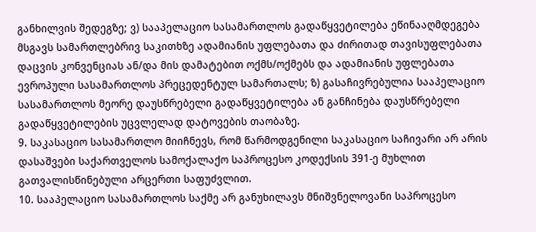განხილვის შედეგზე; ვ) სააპელაციო სასამართლოს გადაწყვეტილება ეწინააღმდეგება მსგავს სამართლებრივ საკითხზე ადამიანის უფლებათა და ძირითად თავისუფლებათა დაცვის კონვენციას ან/და მის დამატებით ოქმს/ოქმებს და ადამიანის უფლებათა ევროპული სასამართლოს პრეცედენტულ სამართალს; ზ) გასაჩივრებულია სააპელაციო სასამართლოს მეორე დაუსწრებელი გადაწყვეტილება ან განჩინება დაუსწრებელი გადაწყვეტილების უცვლელად დატოვების თაობაზე.
9. საკასაციო სასამართლო მიიჩნევს, რომ წარმოდგენილი საკასაციო საჩივარი არ არის დასაშვები საქართველოს სამოქალაქო საპროცესო კოდექსის 391-ე მუხლით გათვალისწინებული არცერთი საფუძვლით.
10. სააპელაციო სასამართლოს საქმე არ განუხილავს მნიშვნელოვანი საპროცესო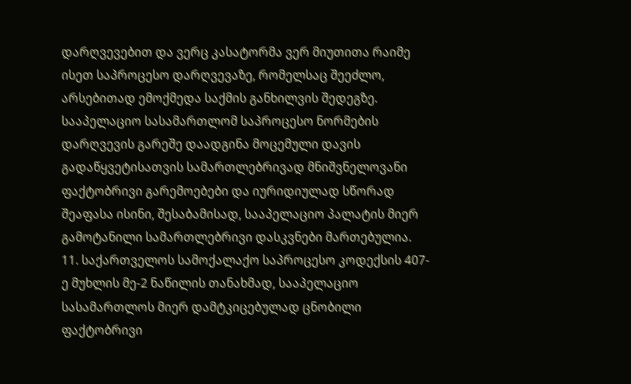დარღვევებით და ვერც კასატორმა ვერ მიუთითა რაიმე ისეთ საპროცესო დარღვევაზე, რომელსაც შეეძლო, არსებითად ემოქმედა საქმის განხილვის შედეგზე. სააპელაციო სასამართლომ საპროცესო ნორმების დარღვევის გარეშე დაადგინა მოცემული დავის გადაწყვეტისათვის სამართლებრივად მნიშვნელოვანი ფაქტობრივი გარემოებები და იურიდიულად სწორად შეაფასა ისინი, შესაბამისად, სააპელაციო პალატის მიერ გამოტანილი სამართლებრივი დასკვნები მართებულია.
11. საქართველოს სამოქალაქო საპროცესო კოდექსის 407-ე მუხლის მე-2 ნაწილის თანახმად, სააპელაციო სასამართლოს მიერ დამტკიცებულად ცნობილი ფაქტობრივი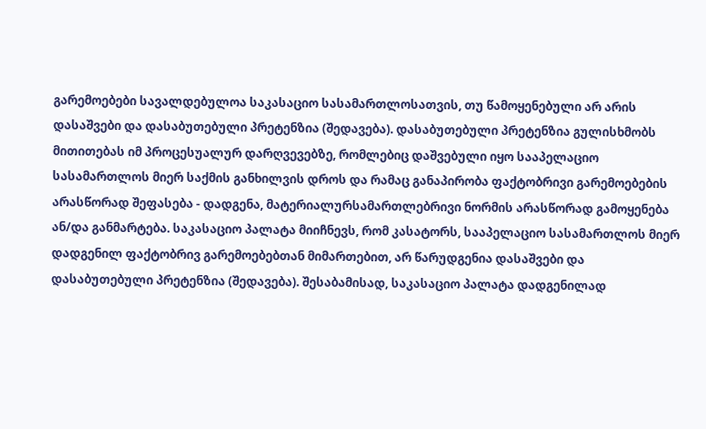გარემოებები სავალდებულოა საკასაციო სასამართლოსათვის, თუ წამოყენებული არ არის დასაშვები და დასაბუთებული პრეტენზია (შედავება). დასაბუთებული პრეტენზია გულისხმობს მითითებას იმ პროცესუალურ დარღვევებზე, რომლებიც დაშვებული იყო სააპელაციო სასამართლოს მიერ საქმის განხილვის დროს და რამაც განაპირობა ფაქტობრივი გარემოებების არასწორად შეფასება - დადგენა, მატერიალურსამართლებრივი ნორმის არასწორად გამოყენება ან/და განმარტება. საკასაციო პალატა მიიჩნევს, რომ კასატორს, სააპელაციო სასამართლოს მიერ დადგენილ ფაქტობრივ გარემოებებთან მიმართებით, არ წარუდგენია დასაშვები და დასაბუთებული პრეტენზია (შედავება). შესაბამისად, საკასაციო პალატა დადგენილად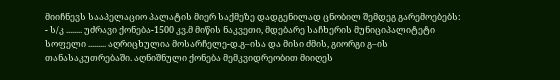მიიჩნევს სააპელაციო პალატის მიერ საქმეზე დადგენილად ცნობილ შემდეგ გარემოებებს:
- ს/კ ........ უძრავი ქონება-1500 კვ.მ მიწის ნაკვეთი, მდებარე საჩხერის მუნიციპალიტეტი სოფელი ......... აღრიცხულია მოსარჩელე-დ.გ–ისა და მისი ძმის, გიორგი გ–ის თანასაკუთრებაში. აღნიშნული ქონება მემკვიდრეობით მიიღეს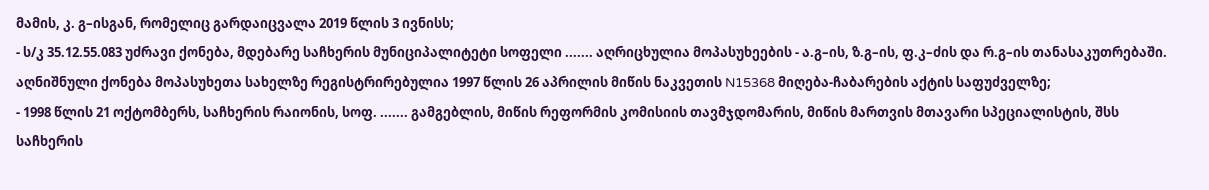მამის, კ. გ–ისგან, რომელიც გარდაიცვალა 2019 წლის 3 ივნისს;
- ს/კ 35.12.55.083 უძრავი ქონება, მდებარე საჩხერის მუნიციპალიტეტი სოფელი ....... აღრიცხულია მოპასუხეების - ა.გ–ის, ზ.გ–ის, ფ.კ–ძის და რ.გ–ის თანასაკუთრებაში. აღნიშნული ქონება მოპასუხეთა სახელზე რეგისტრირებულია 1997 წლის 26 აპრილის მიწის ნაკვეთის N15368 მიღება-ჩაბარების აქტის საფუძველზე;
- 1998 წლის 21 ოქტომბერს, საჩხერის რაიონის, სოფ. ....... გამგებლის, მიწის რეფორმის კომისიის თავმჯდომარის, მიწის მართვის მთავარი სპეციალისტის, შსს საჩხერის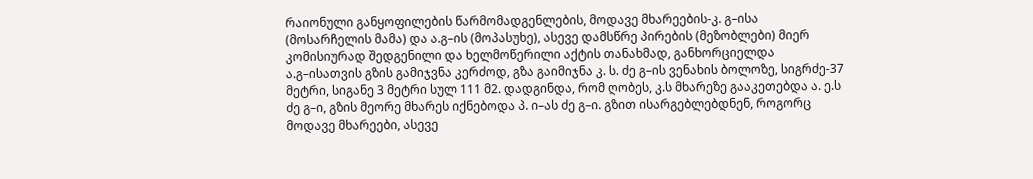რაიონული განყოფილების წარმომადგენლების, მოდავე მხარეების-კ. გ–ისა (მოსარჩელის მამა) და ა.გ–ის (მოპასუხე), ასევე დამსწრე პირების (მეზობლები) მიერ კომისიურად შედგენილი და ხელმოწერილი აქტის თანახმად, განხორციელდა ა.გ–ისათვის გზის გამიჯვნა კერძოდ, გზა გაიმიჯნა კ. ს. ძე გ–ის ვენახის ბოლოზე, სიგრძე-37 მეტრი, სიგანე 3 მეტრი სულ 111 მ2. დადგინდა, რომ ღობეს, კ.ს მხარეზე გააკეთებდა ა. ე.ს ძე გ–ი, გზის მეორე მხარეს იქნებოდა პ. ი–ას ძე გ–ი. გზით ისარგებლებდნენ, როგორც მოდავე მხარეები, ასევე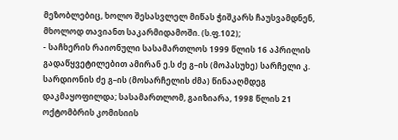მეზობლებიც, ხოლო შესასვლელ მიწას ჭიშკარს ჩაუსვამდნენ, მხოლოდ თავიანთ საკარმიდამოში. (ს.ფ.102);
- საჩხერის რაიონული სასამართლოს 1999 წლის 16 აპრილის გადაწყვეტილებით ამირან ე.ს ძე გ–ის (მოპასუხე) სარჩელი კ. სარდიონის ძე გ–ის (მოსარჩელის ძმა) წინააღმდეგ დაკმაყოფილდა; სასამართლომ, გაიზიარა, 1998 წლის 21 ოქტომბრის კომისიის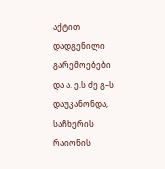აქტით დადგენილი გარემოებები და ა. ე.ს ძე გ–ს დაუკანონდა, საჩხერის რაიონის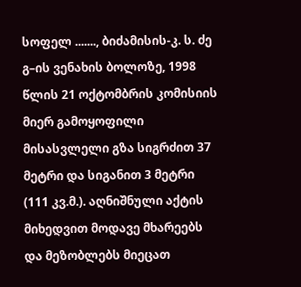სოფელ ......., ბიძამისის-კ. ს. ძე გ–ის ვენახის ბოლოზე, 1998 წლის 21 ოქტომბრის კომისიის მიერ გამოყოფილი მისასვლელი გზა სიგრძით 37 მეტრი და სიგანით 3 მეტრი (111 კვ.მ.). აღნიშნული აქტის მიხედვით მოდავე მხარეებს და მეზობლებს მიეცათ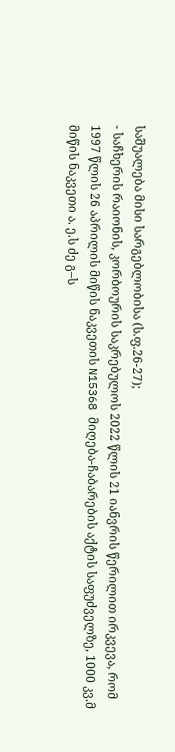საშუალება მისი სარგებლობისა (ს.ფ.26-27);
- საჩხერის რაიონის, კორბოურის საკრებულოს 2022 წლის 21 იანვრის წერილით ირკვევა, რომ 1997 წლის 26 აპრილის მიწის ნაკვეთის N15368 მიღება-ჩაბარების აქტის საფუძველზე, 1000 კვ.მ მიწის ნაკვეთი ა. ე.ს ძე გ–ს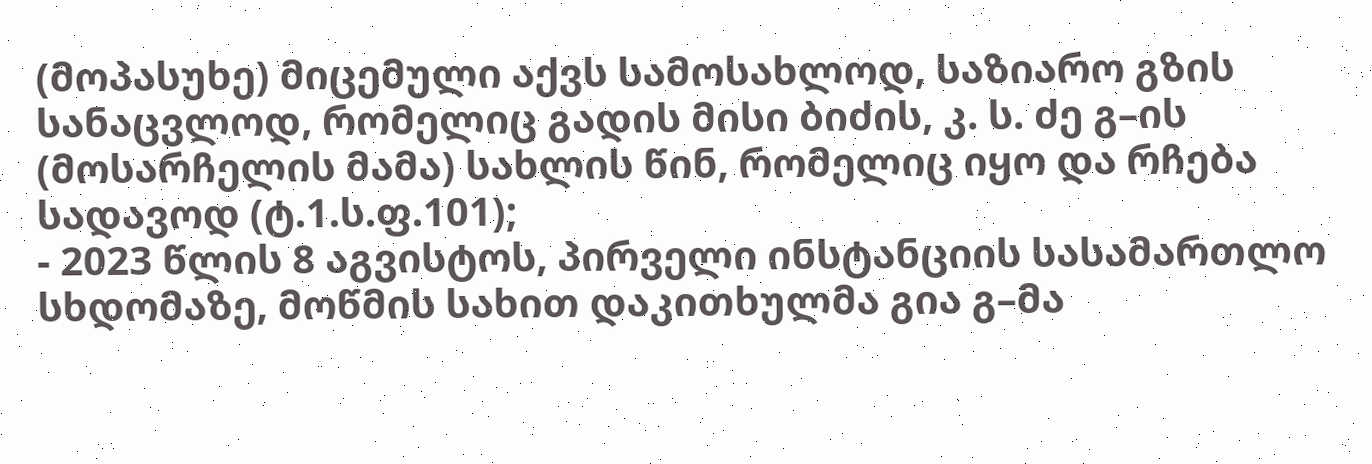(მოპასუხე) მიცემული აქვს სამოსახლოდ, საზიარო გზის სანაცვლოდ, რომელიც გადის მისი ბიძის, კ. ს. ძე გ–ის (მოსარჩელის მამა) სახლის წინ, რომელიც იყო და რჩება სადავოდ (ტ.1.ს.ფ.101);
- 2023 წლის 8 აგვისტოს, პირველი ინსტანციის სასამართლო სხდომაზე, მოწმის სახით დაკითხულმა გია გ–მა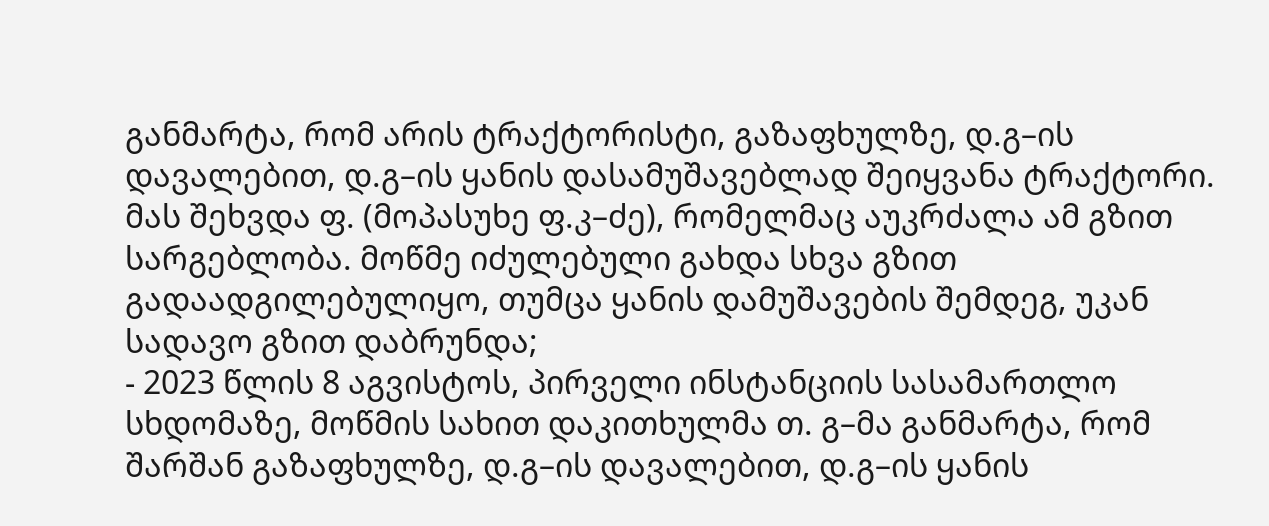განმარტა, რომ არის ტრაქტორისტი, გაზაფხულზე, დ.გ–ის დავალებით, დ.გ–ის ყანის დასამუშავებლად შეიყვანა ტრაქტორი. მას შეხვდა ფ. (მოპასუხე ფ.კ–ძე), რომელმაც აუკრძალა ამ გზით სარგებლობა. მოწმე იძულებული გახდა სხვა გზით გადაადგილებულიყო, თუმცა ყანის დამუშავების შემდეგ, უკან სადავო გზით დაბრუნდა;
- 2023 წლის 8 აგვისტოს, პირველი ინსტანციის სასამართლო სხდომაზე, მოწმის სახით დაკითხულმა თ. გ–მა განმარტა, რომ შარშან გაზაფხულზე, დ.გ–ის დავალებით, დ.გ–ის ყანის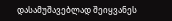დასამუშავებლად შეიყვანეს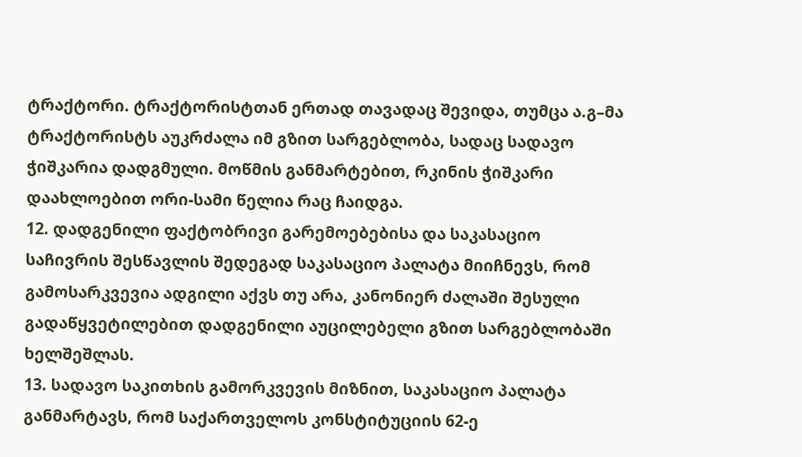ტრაქტორი. ტრაქტორისტთან ერთად თავადაც შევიდა, თუმცა ა.გ–მა ტრაქტორისტს აუკრძალა იმ გზით სარგებლობა, სადაც სადავო ჭიშკარია დადგმული. მოწმის განმარტებით, რკინის ჭიშკარი დაახლოებით ორი-სამი წელია რაც ჩაიდგა.
12. დადგენილი ფაქტობრივი გარემოებებისა და საკასაციო საჩივრის შესწავლის შედეგად საკასაციო პალატა მიიჩნევს, რომ გამოსარკვევია ადგილი აქვს თუ არა, კანონიერ ძალაში შესული გადაწყვეტილებით დადგენილი აუცილებელი გზით სარგებლობაში ხელშეშლას.
13. სადავო საკითხის გამორკვევის მიზნით, საკასაციო პალატა განმარტავს, რომ საქართველოს კონსტიტუციის 62-ე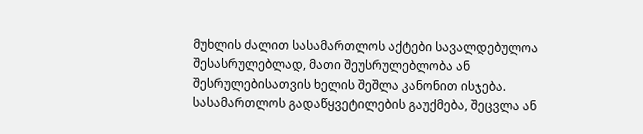მუხლის ძალით სასამართლოს აქტები სავალდებულოა შესასრულებლად, მათი შეუსრულებლობა ან შესრულებისათვის ხელის შეშლა კანონით ისჯება. სასამართლოს გადაწყვეტილების გაუქმება, შეცვლა ან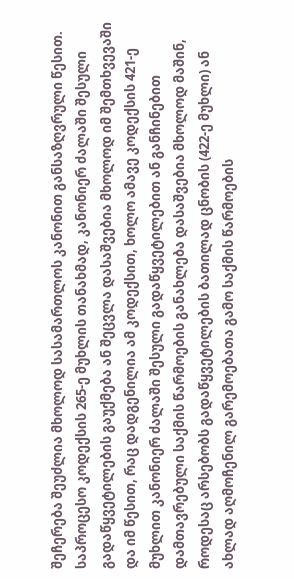შეჩერება შეუძლია მხოლოდ სასამართლოს კანონით განსაზღვრული წესით. საპროცესო კოდექსის 265-ე მუხლის თანახმად, კანონიერ ძალაში შესული გადაწყვეტილების გაუქმება ან შეცვლა დასაშვებია მხოლოდ იმ შემთხვევაში და იმ წესით, რაც დადგენილია ამ კოდექსით, ხოლო ამავე კოდექსის 421-ე მუხლით კანონიერ ძალაში შესული გადაწყვეტილებით ან განჩინებით დამთავრებული საქმის წარმოების განახლება დასაშვებია მხოლოდ მაშინ, როდესაც არსებობს გადაწყვეტილების ბათილად ცნობის (422-ე მუხლი) ან ახლად აღმოჩენილ გარემოებათა გამო საქმის წარმოების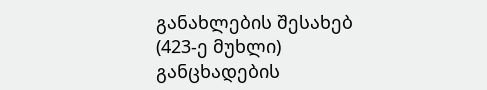განახლების შესახებ (423-ე მუხლი) განცხადების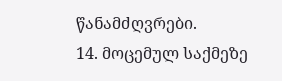წანამძღვრები.
14. მოცემულ საქმეზე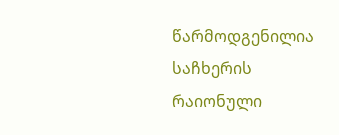წარმოდგენილია საჩხერის რაიონული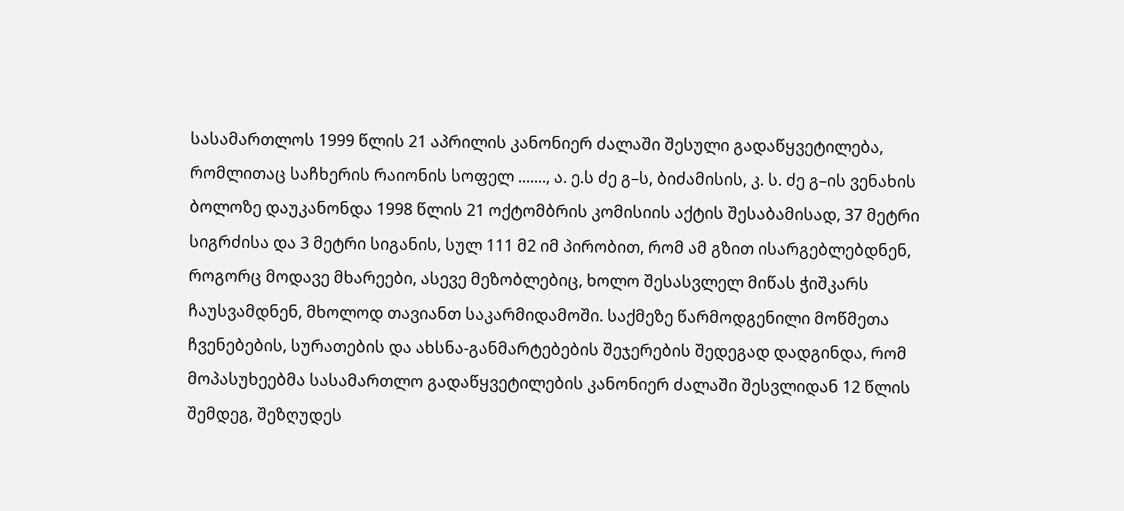სასამართლოს 1999 წლის 21 აპრილის კანონიერ ძალაში შესული გადაწყვეტილება, რომლითაც საჩხერის რაიონის სოფელ ......., ა. ე.ს ძე გ–ს, ბიძამისის, კ. ს. ძე გ–ის ვენახის ბოლოზე დაუკანონდა 1998 წლის 21 ოქტომბრის კომისიის აქტის შესაბამისად, 37 მეტრი სიგრძისა და 3 მეტრი სიგანის, სულ 111 მ2 იმ პირობით, რომ ამ გზით ისარგებლებდნენ, როგორც მოდავე მხარეები, ასევე მეზობლებიც, ხოლო შესასვლელ მიწას ჭიშკარს ჩაუსვამდნენ, მხოლოდ თავიანთ საკარმიდამოში. საქმეზე წარმოდგენილი მოწმეთა ჩვენებების, სურათების და ახსნა-განმარტებების შეჯერების შედეგად დადგინდა, რომ მოპასუხეებმა სასამართლო გადაწყვეტილების კანონიერ ძალაში შესვლიდან 12 წლის შემდეგ, შეზღუდეს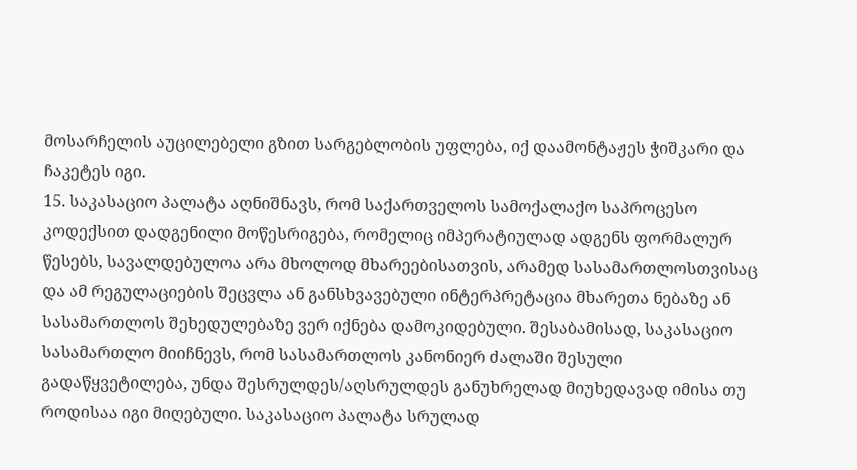მოსარჩელის აუცილებელი გზით სარგებლობის უფლება, იქ დაამონტაჟეს ჭიშკარი და ჩაკეტეს იგი.
15. საკასაციო პალატა აღნიშნავს, რომ საქართველოს სამოქალაქო საპროცესო კოდექსით დადგენილი მოწესრიგება, რომელიც იმპერატიულად ადგენს ფორმალურ წესებს, სავალდებულოა არა მხოლოდ მხარეებისათვის, არამედ სასამართლოსთვისაც და ამ რეგულაციების შეცვლა ან განსხვავებული ინტერპრეტაცია მხარეთა ნებაზე ან სასამართლოს შეხედულებაზე ვერ იქნება დამოკიდებული. შესაბამისად, საკასაციო სასამართლო მიიჩნევს, რომ სასამართლოს კანონიერ ძალაში შესული გადაწყვეტილება, უნდა შესრულდეს/აღსრულდეს განუხრელად მიუხედავად იმისა თუ როდისაა იგი მიღებული. საკასაციო პალატა სრულად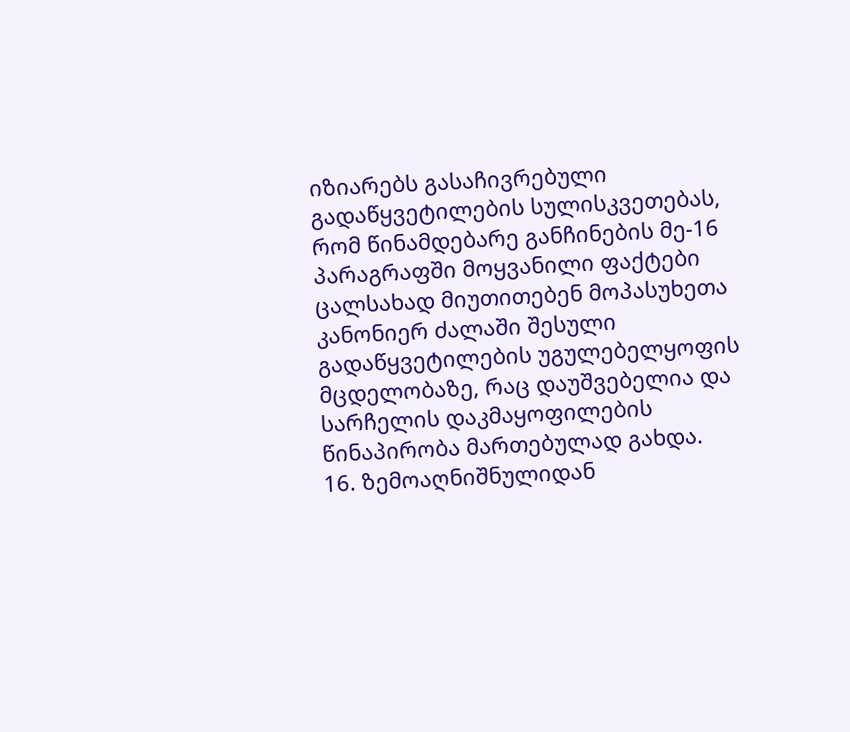იზიარებს გასაჩივრებული გადაწყვეტილების სულისკვეთებას, რომ წინამდებარე განჩინების მე-16 პარაგრაფში მოყვანილი ფაქტები ცალსახად მიუთითებენ მოპასუხეთა კანონიერ ძალაში შესული გადაწყვეტილების უგულებელყოფის მცდელობაზე, რაც დაუშვებელია და სარჩელის დაკმაყოფილების წინაპირობა მართებულად გახდა.
16. ზემოაღნიშნულიდან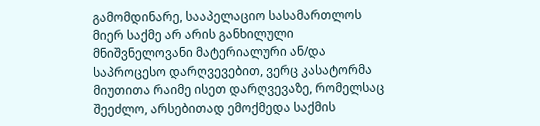გამომდინარე, სააპელაციო სასამართლოს მიერ საქმე არ არის განხილული მნიშვნელოვანი მატერიალური ან/და საპროცესო დარღვევებით, ვერც კასატორმა მიუთითა რაიმე ისეთ დარღვევაზე, რომელსაც შეეძლო, არსებითად ემოქმედა საქმის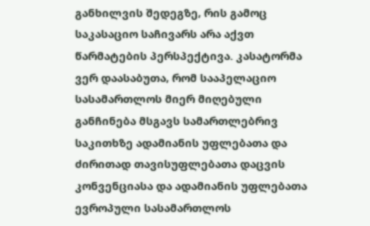განხილვის შედეგზე, რის გამოც საკასაციო საჩივარს არა აქვთ წარმატების პერსპექტივა. კასატორმა ვერ დაასაბუთა, რომ სააპელაციო სასამართლოს მიერ მიღებული განჩინება მსგავს სამართლებრივ საკითხზე ადამიანის უფლებათა და ძირითად თავისუფლებათა დაცვის კონვენციასა და ადამიანის უფლებათა ევროპული სასამართლოს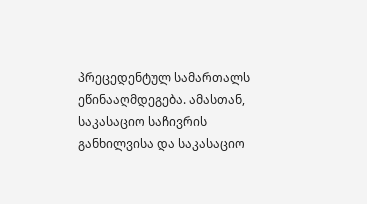პრეცედენტულ სამართალს ეწინააღმდეგება. ამასთან, საკასაციო საჩივრის განხილვისა და საკასაციო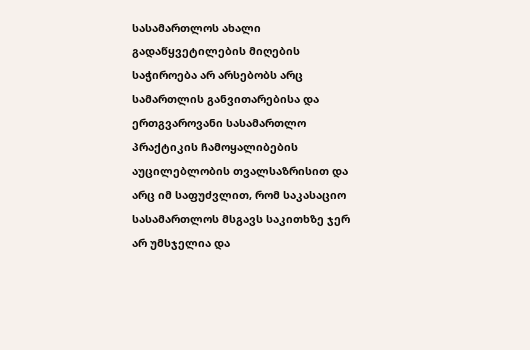სასამართლოს ახალი გადაწყვეტილების მიღების საჭიროება არ არსებობს არც სამართლის განვითარებისა და ერთგვაროვანი სასამართლო პრაქტიკის ჩამოყალიბების აუცილებლობის თვალსაზრისით და არც იმ საფუძვლით, რომ საკასაციო სასამართლოს მსგავს საკითხზე ჯერ არ უმსჯელია და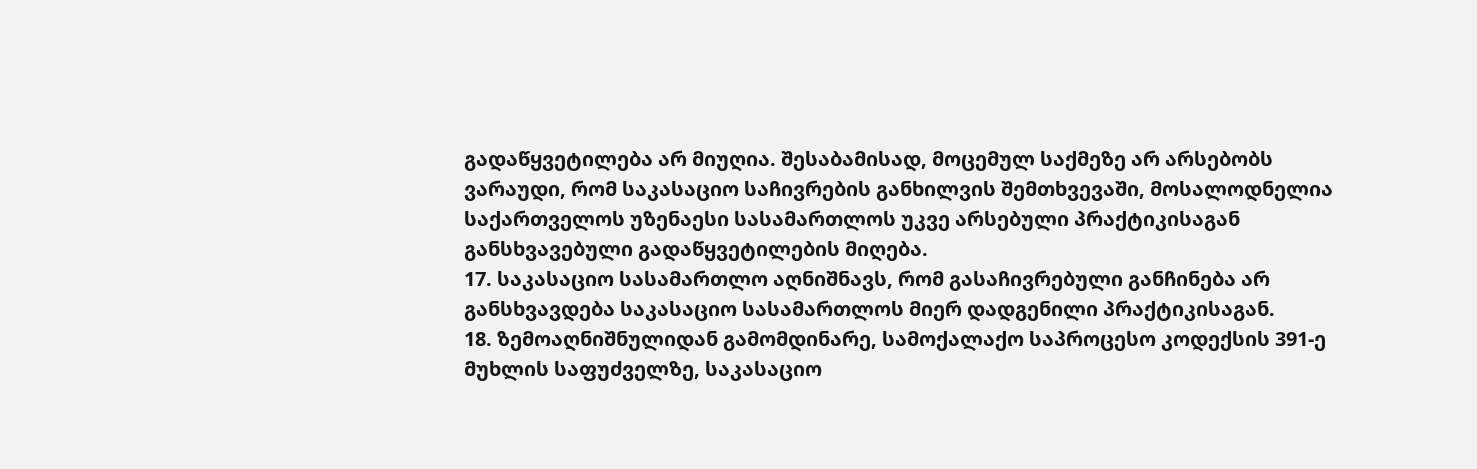გადაწყვეტილება არ მიუღია. შესაბამისად, მოცემულ საქმეზე არ არსებობს ვარაუდი, რომ საკასაციო საჩივრების განხილვის შემთხვევაში, მოსალოდნელია საქართველოს უზენაესი სასამართლოს უკვე არსებული პრაქტიკისაგან განსხვავებული გადაწყვეტილების მიღება.
17. საკასაციო სასამართლო აღნიშნავს, რომ გასაჩივრებული განჩინება არ განსხვავდება საკასაციო სასამართლოს მიერ დადგენილი პრაქტიკისაგან.
18. ზემოაღნიშნულიდან გამომდინარე, სამოქალაქო საპროცესო კოდექსის 391-ე მუხლის საფუძველზე, საკასაციო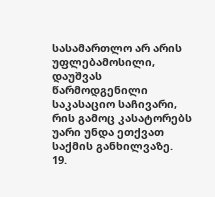სასამართლო არ არის უფლებამოსილი, დაუშვას წარმოდგენილი საკასაციო საჩივარი, რის გამოც კასატორებს უარი უნდა ეთქვათ საქმის განხილვაზე.
19.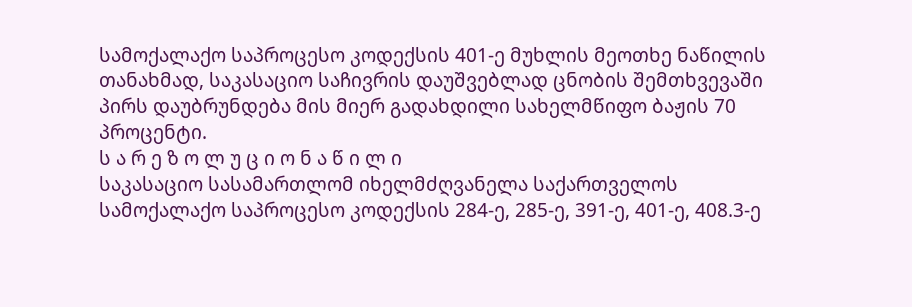სამოქალაქო საპროცესო კოდექსის 401-ე მუხლის მეოთხე ნაწილის თანახმად, საკასაციო საჩივრის დაუშვებლად ცნობის შემთხვევაში პირს დაუბრუნდება მის მიერ გადახდილი სახელმწიფო ბაჟის 70 პროცენტი.
ს ა რ ე ზ ო ლ უ ც ი ო ნ ა წ ი ლ ი
საკასაციო სასამართლომ იხელმძღვანელა საქართველოს სამოქალაქო საპროცესო კოდექსის 284-ე, 285-ე, 391-ე, 401-ე, 408.3-ე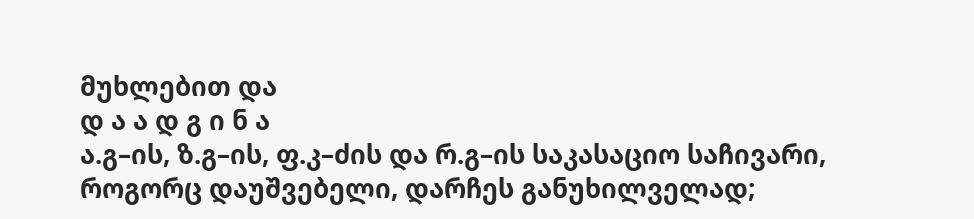მუხლებით და
დ ა ა დ გ ი ნ ა
ა.გ–ის, ზ.გ–ის, ფ.კ–ძის და რ.გ–ის საკასაციო საჩივარი, როგორც დაუშვებელი, დარჩეს განუხილველად;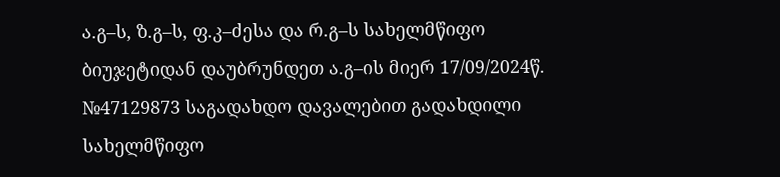ა.გ–ს, ზ.გ–ს, ფ.კ–ძესა და რ.გ–ს სახელმწიფო ბიუჯეტიდან დაუბრუნდეთ ა.გ–ის მიერ 17/09/2024წ. №47129873 საგადახდო დავალებით გადახდილი სახელმწიფო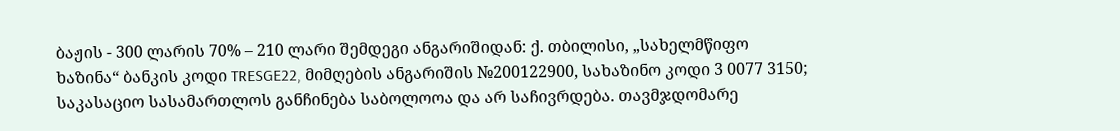ბაჟის - 300 ლარის 70% – 210 ლარი შემდეგი ანგარიშიდან: ქ. თბილისი, „სახელმწიფო ხაზინა“ ბანკის კოდი TRESGE22, მიმღების ანგარიშის №200122900, სახაზინო კოდი 3 0077 3150; საკასაციო სასამართლოს განჩინება საბოლოოა და არ საჩივრდება. თავმჯდომარე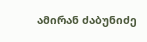ამირან ძაბუნიძე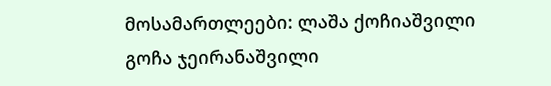მოსამართლეები: ლაშა ქოჩიაშვილი
გოჩა ჯეირანაშვილი